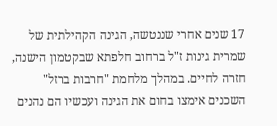17 שנים אחרי שננטשה, הגינה הקהילתית של שמרית גינות ז"ל ברחוב חלפתא שבקטמון הישנה, חזרה לחיים. במהלך מלחמת "חרבות ברזל" השכנים אימצו בחום את הגינה ועכשיו הם נהנים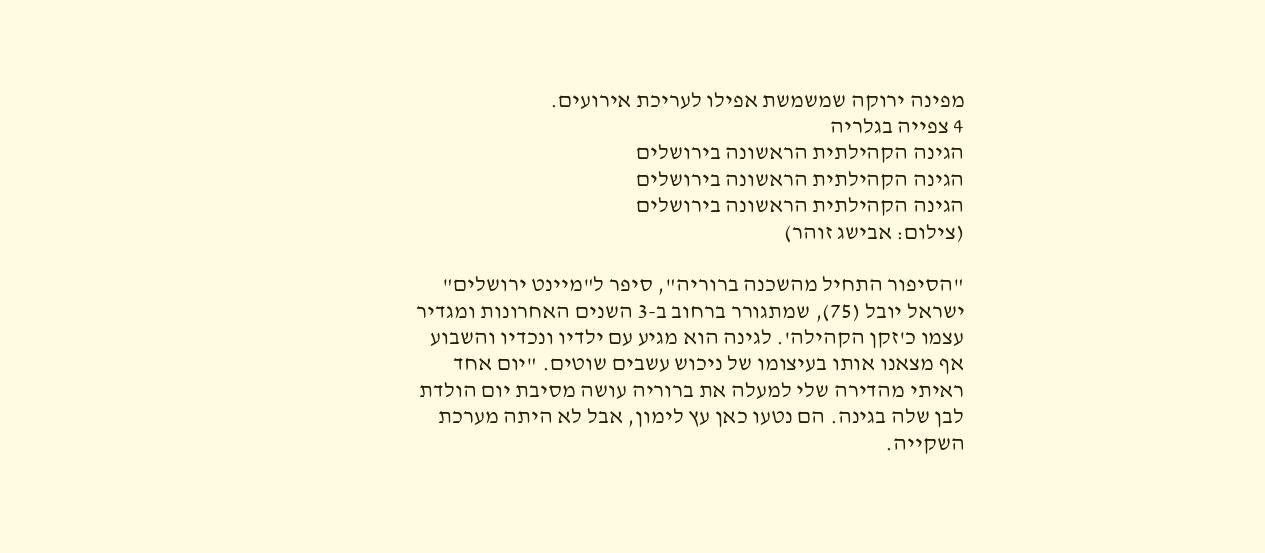מפינה ירוקה שמשמשת אפילו לעריכת אירועים.
4 צפייה בגלריה
הגינה הקהילתית הראשונה בירושלים
הגינה הקהילתית הראשונה בירושלים
הגינה הקהילתית הראשונה בירושלים
(צילום: אבישג זוהר)

"הסיפור התחיל מהשכנה ברוריה", סיפר ל"מיינט ירושלים" ישראל יובל (75), שמתגורר ברחוב ב-3 השנים האחרונות ומגדיר עצמו כ'זקן הקהילה'. לגינה הוא מגיע עם ילדיו ונכדיו והשבוע אף מצאנו אותו בעיצומו של ניכוש עשבים שוטים. "יום אחד ראיתי מהדירה שלי למעלה את ברוריה עושה מסיבת יום הולדת לבן שלה בגינה. הם נטעו כאן עץ לימון, אבל לא היתה מערכת השקייה.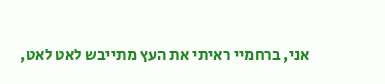אני, ברחמיי ראיתי את העץ מתייבש לאט לאט,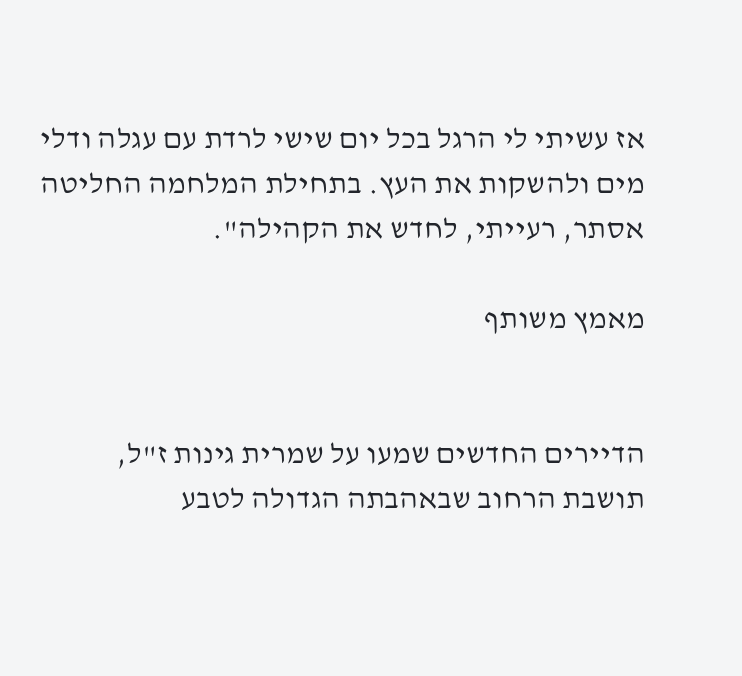אז עשיתי לי הרגל בכל יום שישי לרדת עם עגלה ודלי מים ולהשקות את העץ. בתחילת המלחמה החליטה אסתר, רעייתי, לחדש את הקהילה".

מאמץ משותף


הדיירים החדשים שמעו על שמרית גינות ז"ל, תושבת הרחוב שבאהבתה הגדולה לטבע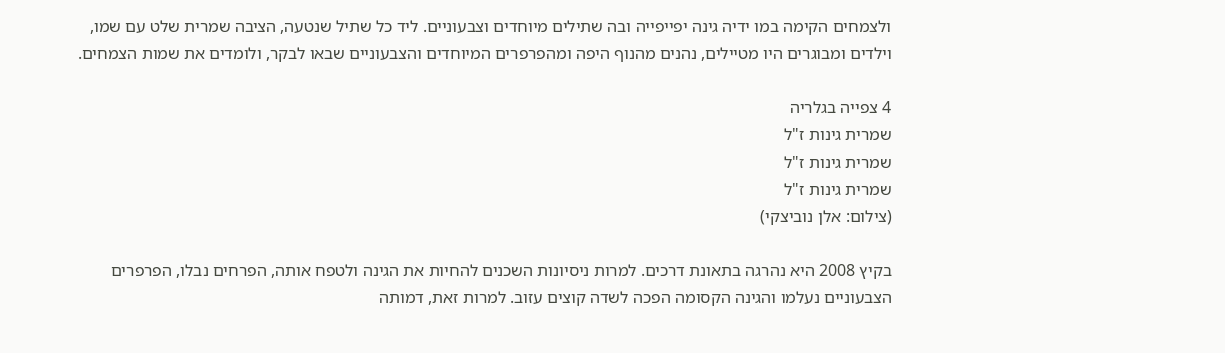ולצמחים הקימה במו ידיה גינה יפייפייה ובה שתילים מיוחדים וצבעוניים. ליד כל שתיל שנטעה, הציבה שמרית שלט עם שמו, וילדים ומבוגרים היו מטיילים, נהנים מהנוף היפה ומהפרפרים המיוחדים והצבעוניים שבאו לבקר, ולומדים את שמות הצמחים.

4 צפייה בגלריה
שמרית גינות ז"ל
שמרית גינות ז"ל
שמרית גינות ז"ל
(צילום: אלן נוביצקי)

בקיץ 2008 היא נהרגה בתאונת דרכים. למרות ניסיונות השכנים להחיות את הגינה ולטפח אותה, הפרחים נבלו, הפרפרים הצבעוניים נעלמו והגינה הקסומה הפכה לשדה קוצים עזוב. למרות זאת, דמותה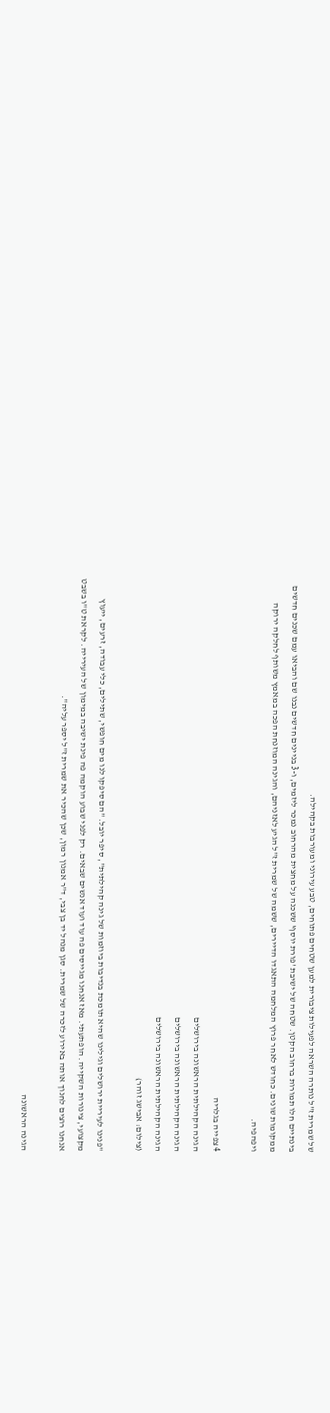של שמרית ז"ל נותרה השראה לפעילות ציבורית למען שטחים פתוחים, טבע עירוני ומעורבות בקהילה.
בינתיים חלו תמורות ברחוב הקטן. שטחה של ישיבת 'פורת יוסף' ששכנה על מחצית מהרחוב נמכר ליזמים, ו-3 בניינים חדשים נבנו שם והביאו עמם שכנים חדשים ממקומות שונים. כחודש לאחר פרוץ המלחמה התאגדו הדיירים, ששמה של שמרית ז"ל הגיע לאזניהם, והגינה המוזנחת הפכה במאמץ משותף לחלקה ירוקה ויפהפיה.

4 צפייה בגלריה
הגינה הקהילתית הראשונה בירושלים
הגינה הקהילתית הראשונה בירושלים
הגינה הקהילתית הראשונה בירושלים
(צילום: אבישג זוהר)

"פנינו לעיריית ירושלים וגילינו שהיא תומכת בנדיבות ביוזמות של גינה קהילתית", סיפר יובל. "הם סיפקו לנו מים חופשי, שתילים, כלי עבודה, זרעים, ייעוץ מקצועי, צינורות השקייה. הופתעתי. מאז אנחנו מגייסים פה עוד ועוד אנשים שבאים. רק לפני שבוע הוקמה פה פינת ישיבה במימון של העירייה. לקראת ט"ו בשבט אנחנו רוצים לחנוך אותה באירוע לזכרה של שמרית. סגן מנהל יד בן צבי, ד"ר אמנון רמון, שכן שהכיר את שמרית ז"ל יספר עליה".

הגינה הראשונה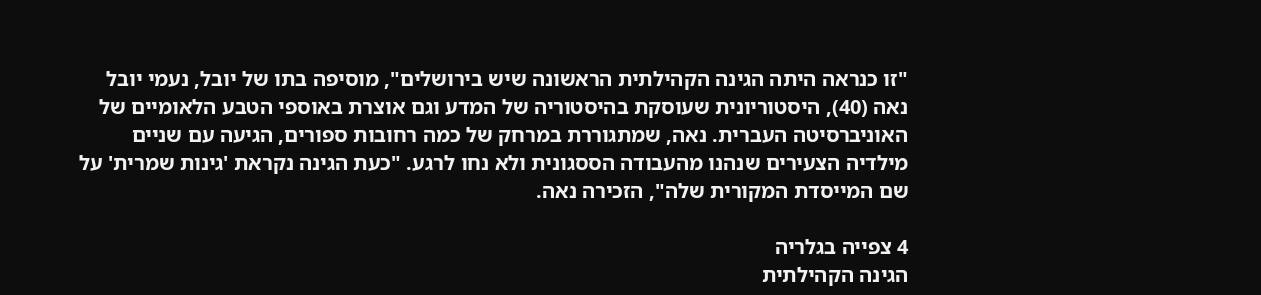"זו כנראה היתה הגינה הקהילתית הראשונה שיש בירושלים", מוסיפה בתו של יובל, נעמי יובל נאה (40), היסטוריונית שעוסקת בהיסטוריה של המדע וגם אוצרת באוספי הטבע הלאומיים של האוניברסיטה העברית. נאה, שמתגוררת במרחק של כמה רחובות ספורים, הגיעה עם שניים מילדיה הצעירים שנהנו מהעבודה הססגונית ולא נחו לרגע. "כעת הגינה נקראת 'גינות שמרית' על שם המייסדת המקורית שלה", הזכירה נאה.

4 צפייה בגלריה
הגינה הקהילתית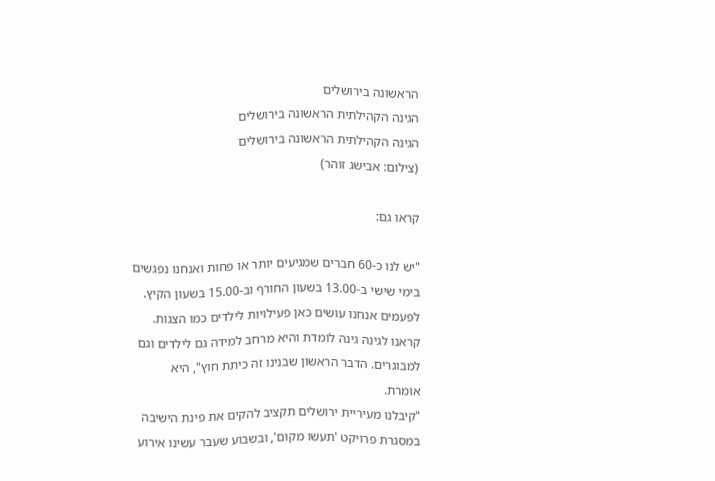הראשונה בירושלים
הגינה הקהילתית הראשונה בירושלים
הגינה הקהילתית הראשונה בירושלים
(צילום: אבישג זוהר)

קראו גם:

"יש לנו כ-60 חברים שמגיעים יותר או פחות ואנחנו נפגשים בימי שישי ב-13.00 בשעון החורף וב-15.00 בשעון הקיץ. לפעמים אנחנו עושים כאן פעילויות לילדים כמו הצגות. קראנו לגינה גינה לומדת והיא מרחב למידה גם לילדים וגם למבוגרים. הדבר הראשון שבנינו זה כיתת חוץ", היא אומרת.
"קיבלנו מעיריית ירושלים תקציב להקים את פינת הישיבה במסגרת פרויקט 'תעשו מקום', ובשבוע שעבר עשינו אירוע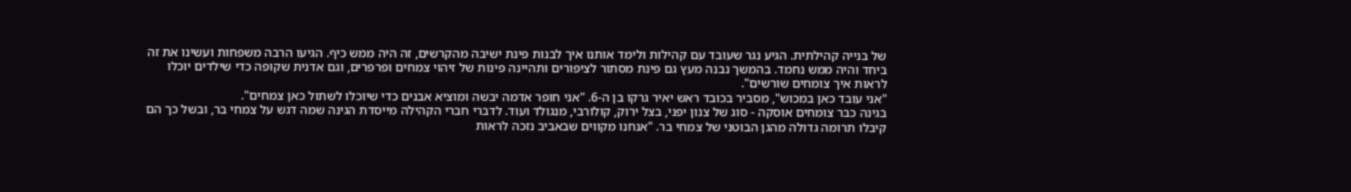של בנייה קהילתית. הגיע נגר שעובד עם קהילות ולימד אותנו איך לבנות פינת ישיבה מהקרשים, זה היה ממש כיף. הגיעו הרבה משפחות ועשינו את זה ביחד והיה ממש נחמד. בהמשך נבנה מעץ גם פינת מסתור לציפורים ותהיינה פינות של זיהוי צמחים ופרפרים, וגם אדנית שקופה כדי שילדים יוכלו לראות איך צומחים שורשים".
"אני עובד כאן במכוש", מסביר בכובד ראש יאיר גרקו בן ה-6. "אני חופר אדמה יבשה ומוציא אבנים כדי שיוכלו לשתול כאן צמחים".
בגינה כבר צומחים אוסקה - סוג של צנון יפני, בצל ירוק, קולורבי, מנגולד ועוד. לדברי חברי הקהילה מייסדת הגינה שמה דגש על צמחי בר, ובשל כך הם קיבלו תרומה גדולה מהגן הבוטני של צמחי בר. "אנחנו מקווים שבאביב נזכה לראות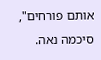אותם פורחים", סיכמה נאה.